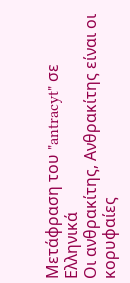Μετάφραση του "antracyt" σε Ελληνικά
Οι ανθρακίτης, Ανθρακίτης είναι οι κορυφαίες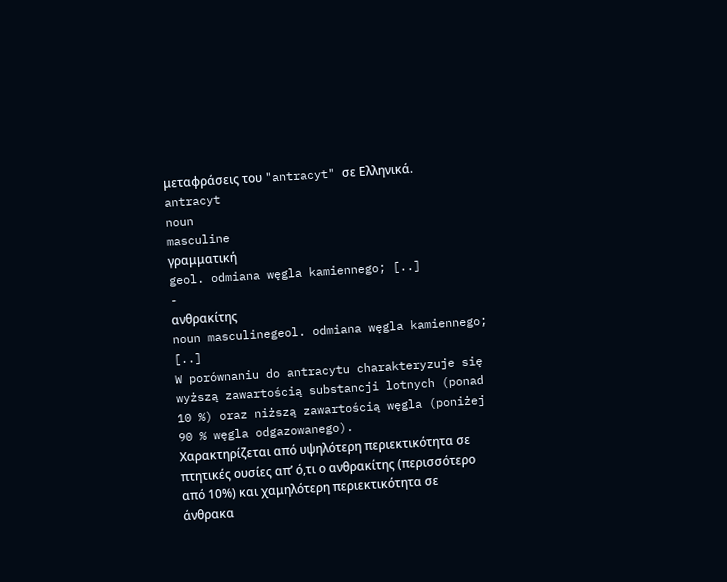μεταφράσεις του "antracyt" σε Ελληνικά.
antracyt
noun
masculine
γραμματική
geol. odmiana węgla kamiennego; [..]
-
ανθρακίτης
noun masculinegeol. odmiana węgla kamiennego; [..]
W porównaniu do antracytu charakteryzuje się wyższą zawartością substancji lotnych (ponad 10 %) oraz niższą zawartością węgla (poniżej 90 % węgla odgazowanego).
Χαρακτηρίζεται από υψηλότερη περιεκτικότητα σε πτητικές ουσίες απ’ ό,τι ο ανθρακίτης (περισσότερο από 10%) και χαμηλότερη περιεκτικότητα σε άνθρακα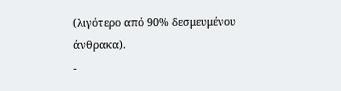(λιγότερο από 90% δεσμευμένου άνθρακα).
-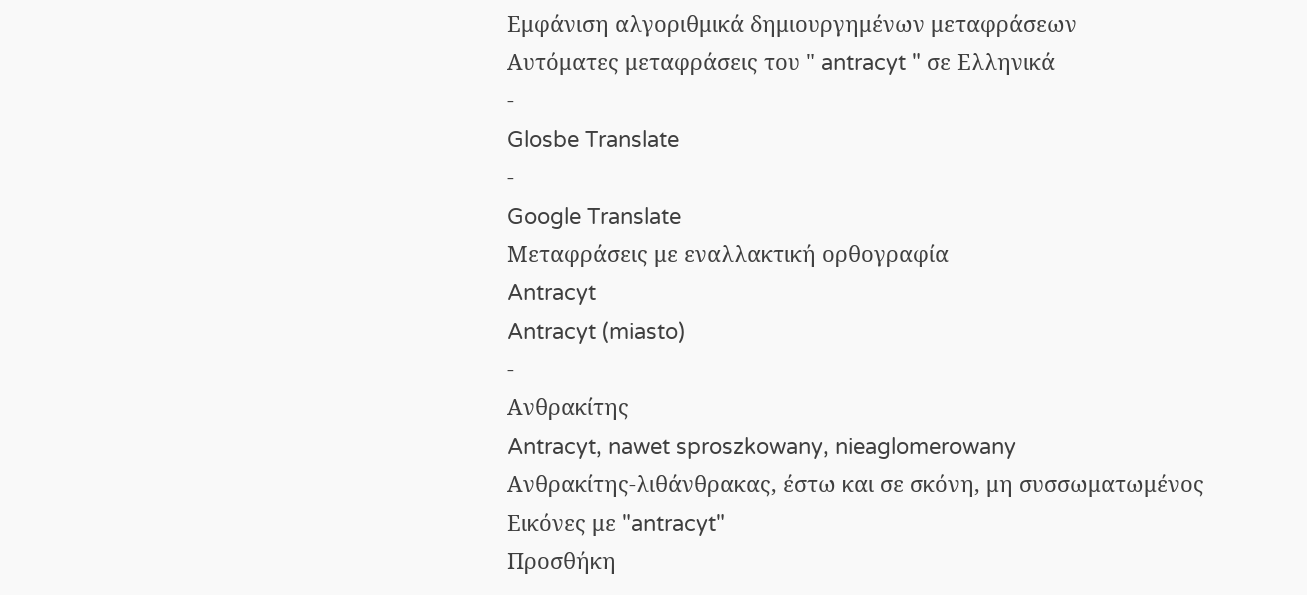Εμφάνιση αλγοριθμικά δημιουργημένων μεταφράσεων
Αυτόματες μεταφράσεις του " antracyt " σε Ελληνικά
-
Glosbe Translate
-
Google Translate
Μεταφράσεις με εναλλακτική ορθογραφία
Antracyt
Antracyt (miasto)
-
Ανθρακίτης
Antracyt, nawet sproszkowany, nieaglomerowany
Ανθρακίτης-λιθάνθρακας, έστω και σε σκόνη, μη συσσωματωμένος
Εικόνες με "antracyt"
Προσθήκη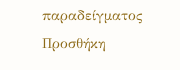παραδείγματος
Προσθήκη